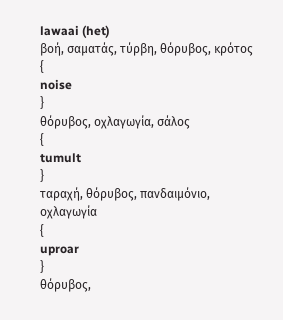lawaai (het)
βοή, σαματάς, τύρβη, θόρυβος, κρότος
{
noise
}
θόρυβος, οχλαγωγία, σάλος
{
tumult
}
ταραχή, θόρυβος, πανδαιμόνιο, οχλαγωγία
{
uproar
}
θόρυβος,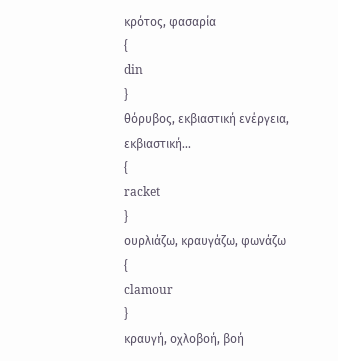κρότος, φασαρία
{
din
}
θόρυβος, εκβιαστική ενέργεια, εκβιαστική...
{
racket
}
ουρλιάζω, κραυγάζω, φωνάζω
{
clamour
}
κραυγή, οχλοβοή, βοή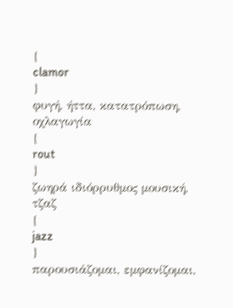{
clamor
}
φυγή, ήττα, κατατρόπωση, οχλαγωγία
{
rout
}
ζωηρά ιδιόρρυθμος μουσική, τζαζ
{
jazz
}
παρουσιάζομαι, εμφανίζομαι,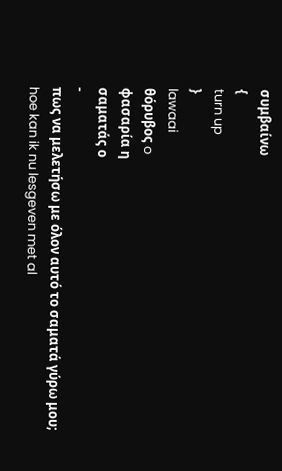συμβαίνω
{
turn up
}
lawaai
θόρυβoς o
φασαρία η
σαματάς ο
-
πως να μελετήσω με όλον αυτό το σαματά γύρω μου;
hoe kan ik nu lesgeven met al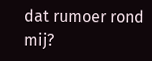dat rumoer rond mij?